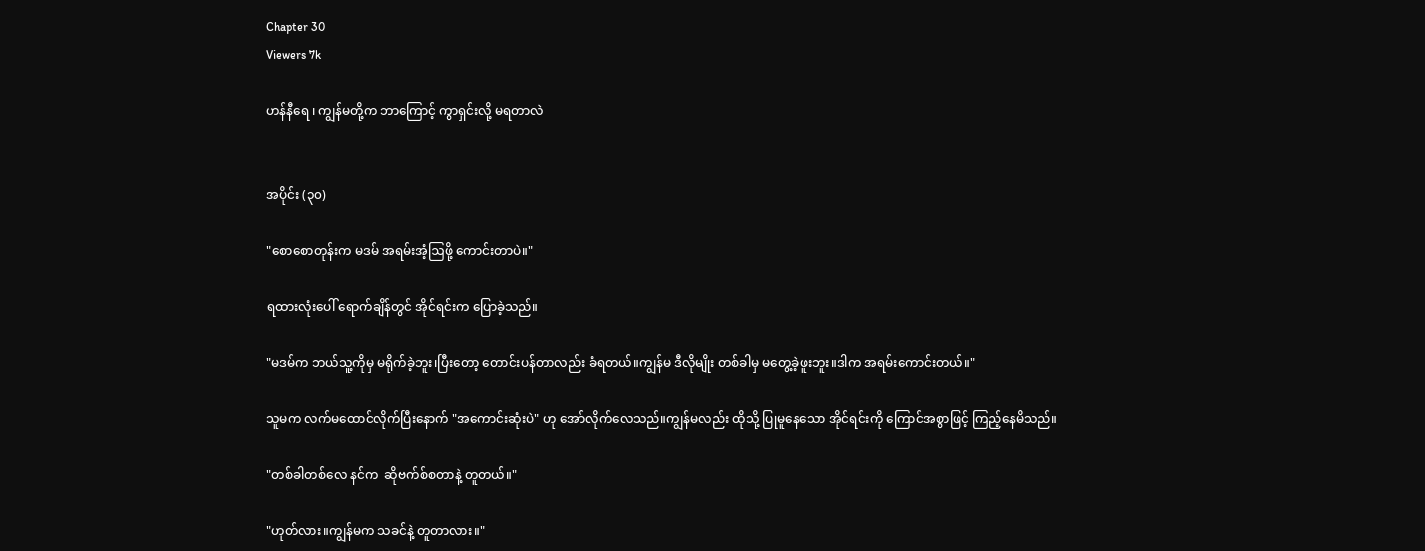Chapter 30
Viewers 7k

ဟန်နီရေ ၊ ကျွန်မတို့က ဘာကြောင့် ကွာရှင်းလို့ မရတာလဲ


အပိုင်း (၃၀)

"စောစောတုန်းက မဒမ် အရမ်းအံ့ဩဖို့ ကောင်းတာပဲ။"

ရထားလုံးပေါ် ရောက်ချိန်တွင် အိုင်ရင်းက ပြောခဲ့သည်။

"မဒမ်က ဘယ်သူ့ကိုမှ မရိုက်ခဲ့ဘူး၊ပြီးတော့ တောင်းပန်တာလည်း ခံရတယ်။ကျွန်မ ဒီလိုမျိုး တစ်ခါမှ မတွေ့ခဲ့ဖူးဘူး။ဒါက အရမ်းကောင်းတယ်။"

သူမက လက်မထောင်လိုက်ပြီးနောက် "အကောင်းဆုံးပဲ" ဟု အော်လိုက်လေသည်။ကျွန်မလည်း ထိုသို့ ပြုမူနေသော အိုင်ရင်းကို ကြောင်အစွာဖြင့် ကြည့်နေမိသည်။

"တစ်ခါတစ်လေ နင်က  ဆိုဗက်စ်စတာနဲ့ တူတယ်။"

"ဟုတ်လား။ကျွန်မက သခင်နဲ့ တူတာလား။"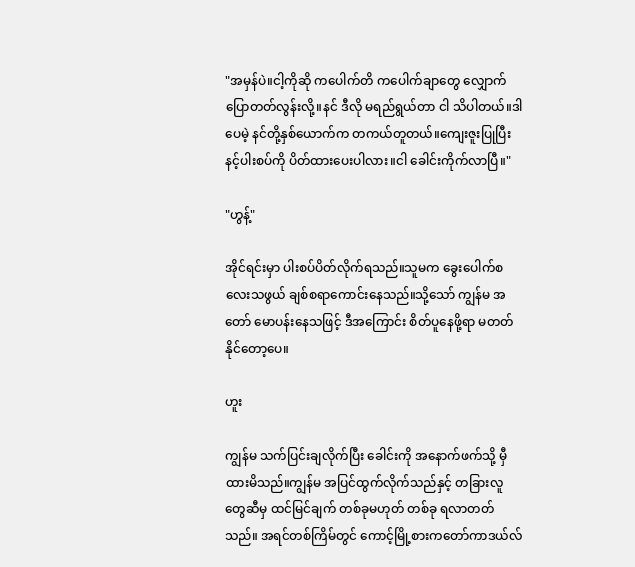"အမှန်ပဲ။ငါ့ကိုဆို ကပေါက်တိ ကပေါက်ချာတွေ လျှောက်ပြောတတ်လွန်းလို့။နင် ဒီလို မရည်ရွယ်တာ ငါ သိပါတယ်။ဒါပေမဲ့ နင်တို့နှစ်ယောက်က တကယ်တူတယ်။ကျေးဇူးပြုပြီး နင့်ပါးစပ်ကို ပိတ်ထားပေးပါလား။ငါ ခေါင်းကိုက်လာပြီ။"

"ဟွန့်"

အိုင်ရင်းမှာ ပါးစပ်ပိတ်လိုက်ရသည်။သူမက ခွေးပေါက်စလေးသဖွယ် ချစ်စရာကောင်းနေသည်။သို့သော် ကျွန်မ အတော် မောပန်းနေသဖြင့် ဒီအကြောင်း စိတ်ပူနေဖို့ရာ မတတ်နိုင်တော့ပေ။

ဟူး

ကျွန်မ သက်ပြင်းချလိုက်ပြီး ခေါင်းကို အနောက်ဖက်သို့ မှီထားမိသည်။ကျွန်မ အပြင်ထွက်လိုက်သည်နှင့် တခြားလူတွေဆီမှ ထင်မြင်ချက် တစ်ခုမဟုတ် တစ်ခု ရလာတတ်သည်။ အရင်တစ်ကြိမ်တွင် ကောင့်မြို့စားကတော်ကာဒယ်လ်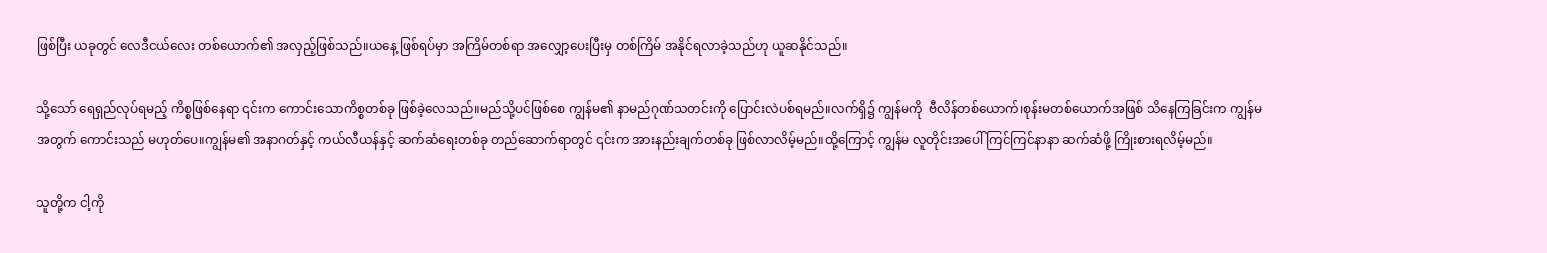ဖြစ်ပြီး ယခုတွင် လေဒီငယ်လေး တစ်ယောက်၏ အလှည့်ဖြစ်သည်။ယနေ့ ဖြစ်ရပ်မှာ အကြိမ်တစ်ရာ အလျှော့ပေးပြီးမှ တစ်ကြိမ် အနိုင်ရလာခဲ့သည်ဟု ယူဆနိုင်သည်။

သို့သော် ရေရှည်လုပ်ရမည့် ကိစ္စဖြစ်နေရာ ၎င်းက ကောင်းသောကိစ္စတစ်ခု ဖြစ်ခဲ့လေသည်။မည်သို့ပင်ဖြစ်စေ ကျွန်မ၏ နာမည်ဂုဏ်သတင်းကို ပြောင်းလဲပစ်ရမည်။လက်ရှိ၌ ကျွန်မကို  ဗီလိန်တစ်ယောက်၊စုန်းမတစ်ယောက်အဖြစ် သိနေကြခြင်းက ကျွန်မအတွက် ကောင်းသည် မဟုတ်ပေ။ကျွန်မ၏ အနာဂတ်နှင့် ကယ်လီယန်နှင့် ဆက်ဆံရေးတစ်ခု တည်ဆောက်ရာတွင် ၎င်းက အားနည်းချက်တစ်ခု ဖြစ်လာလိမ့်မည်။ထို့ကြောင့် ကျွန်မ လူတိုင်းအပေါ် ကြင်ကြင်နာနာ ဆက်ဆံဖို့ ကြိုးစားရလိမ့်မည်။

သူတို့က ငါ့ကို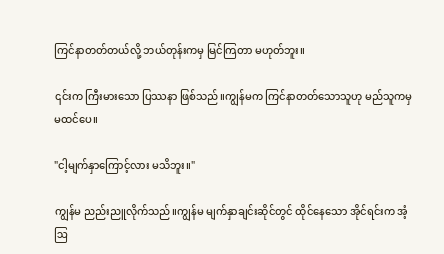ကြင်နာတတ်တယ်လို့ ဘယ်တုန်းကမှ မြင်ကြတာ မဟုတ်ဘူး။

၎င်းက ကြီးမားသော ပြဿနာ ဖြစ်သည်။ကျွန်မက ကြင်နာတတ်သောသူဟု မည်သူကမှ မထင်ပေ။

"ငါ့မျက်နှာကြောင့်လား မသိဘူး။"

ကျွန်မ ညည်းညူလိုက်သည်။ကျွန်မ မျက်နှာချင်းဆိုင်တွင် ထိုင်နေသော အိုင်ရင်းက အံ့ဩ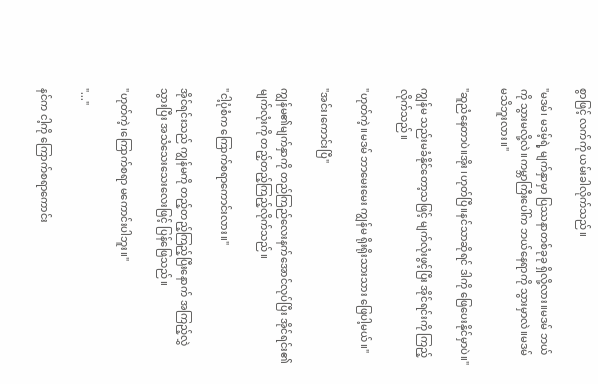စွာဖြင့် လက်ကို ယမ်းခါလိုက်သည်။

"မဒမ်၊ မဒမ့်ရဲ့ မျက်နှာမှာ ပြဿနာတစ်ခုခု ရှိလို့လား။မဒမ် ဘယ်ကို သွားမလို့လဲ။ကမ္ဘာကြီးပေါ်က ဘယ်နေရာကို သွားမှာလဲ။မဒမ် မသိဘူးလား။"

"ဆူညံနေတာပဲ။အိုး ၊ဟုတ်ပြီ။နင်သာဆိုရင် ဒါကို ဖြေပေးနိုင်မှာပဲ။"

ကျွန်မ သည်းမခံနိုင်တော့သဖြင့် မျက်လုံးဖွင့်ပြီး အိုင်ရင်းကို ကြည့်လိုက်သည်။

"ဟုတ်ကဲ့။မဒမ် ဘာမေးမေး ကျွန်မ ရိုးရိုးသားသား ဖြေပါ့မယ်။"

"အင်း၊ကောင်းပြီ"

ကျွန်မ၏မျက်နှာကို တည်ကြည်လေးနက်အောင်လုပ်ပြီး အိုင်ရင်း၏ မျက်လုံးကို တည့်တည့်ကြည့်လိုက်သည်။

"ငါ့ပုံစံက ကြောက်စရာကောင်းလား။"

အိုင်ရင်းသည် ကျွန်မကို တည့်တည့်ကြည့်ပြီးနောက် အကြည့်လွှဲသွားပြီး အသံသေးသေးလေးဖြင့် ပြန်ဖြေသည်။

"ဟုတ်ကဲ့၊ကြောက်စရာ မကောင်းပါဘူး။"

"..."

နင်က ငါ့ကို ကြောက်စရာကောင်း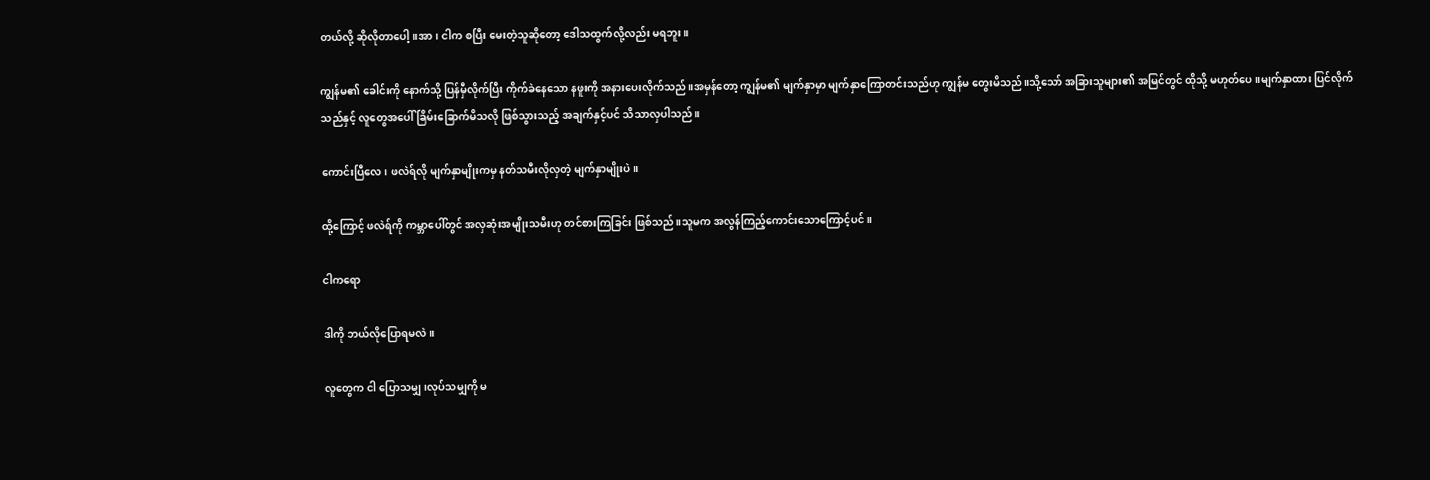တယ်လို့ ဆိုလိုတာပေါ့။အာ၊ ငါက စပြီး မေးတဲ့သူဆိုတော့ ဒေါသထွက်လို့လည်း မရဘူး။

ကျွန်မ၏ ခေါင်းကို နောက်သို့ ပြန်မှီလိုက်ပြီး ကိုက်ခဲနေသော နဖူးကို အနားပေးလိုက်သည်။အမှန်တော့ ကျွန်မ၏ မျက်နှာမှာ မျက်နှာကြောတင်းသည်ဟု ကျွန်မ တွေးမိသည်။သို့သော် အခြားသူများ၏ အမြင်တွင် ထိုသို့ မဟုတ်ပေ။မျက်နှာထား ပြင်လိုက်သည်နှင့် လူတွေအပေါ် ခြိမ်းခြောက်မိသလို ဖြစ်သွားသည့် အချက်နှင့်ပင် သိသာလှပါသည်။

ကောင်းပြီလေ၊ ဖလဲရ်လို မျက်နှာမျိုးကမှ နတ်သမီးလိုလှတဲ့ မျက်နှာမျိုးပဲ။

ထို့ကြောင့် ဖလဲရ်ကို ကမ္ဘာပေါ်တွင် အလှဆုံးအမျိုးသမီးဟု တင်စားကြခြင်း ဖြစ်သည်။သူမက အလွန်ကြည့်ကောင်းသောကြောင့်ပင်။

ငါကရော

ဒါကို ဘယ်လိုပြောရမလဲ။

လူတွေက ငါ ပြောသမျှ၊လုပ်သမျှကို မ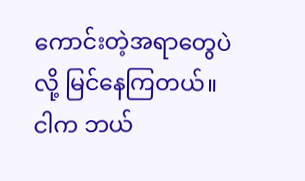ကောင်းတဲ့အရာတွေပဲလို့ မြင်နေကြတယ်။ငါက ဘယ်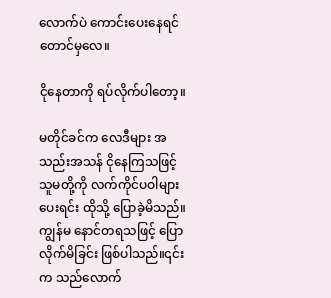လောက်ပဲ ကောင်းပေးနေရင်တောင်မှလေ။

ငိုနေတာကို ရပ်လိုက်ပါတော့။

မတိုင်ခင်က လေဒီများ အသည်းအသန် ငိုနေကြသဖြင့် သူမတို့ကို လက်ကိုင်ပဝါများ ပေးရင်း ထိုသို့ ပြောခဲ့မိသည်။ကျွန်မ နောင်တရသဖြင့် ပြောလိုက်မိခြင်း ဖြစ်ပါသည်။၎င်းက သည်လောက်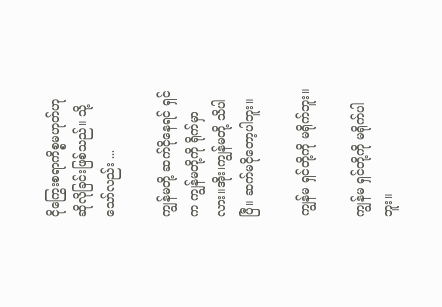ငိုကြွေးစရာကိစ္စမဟုတ်ဟု ဆိုလိုခြင်းဖြစ်သည်။ သို့သော်လည်း ...

ကျွန်မတို့ ဆက်ငိုနေရင် ရှင်က ကျွန်မတို့ကို ရိုက်မှာလား။အိုး၊ကျွန်မတို့ သိပါပြီ။ ဆက်မငိုတော့ပါဘူး။

ကျွန်မ ရှင်တို့ကို မရိုက်ဘူး။

ကျွန်မ ရှင်တို့ကို မရိုက်ပါဘူး။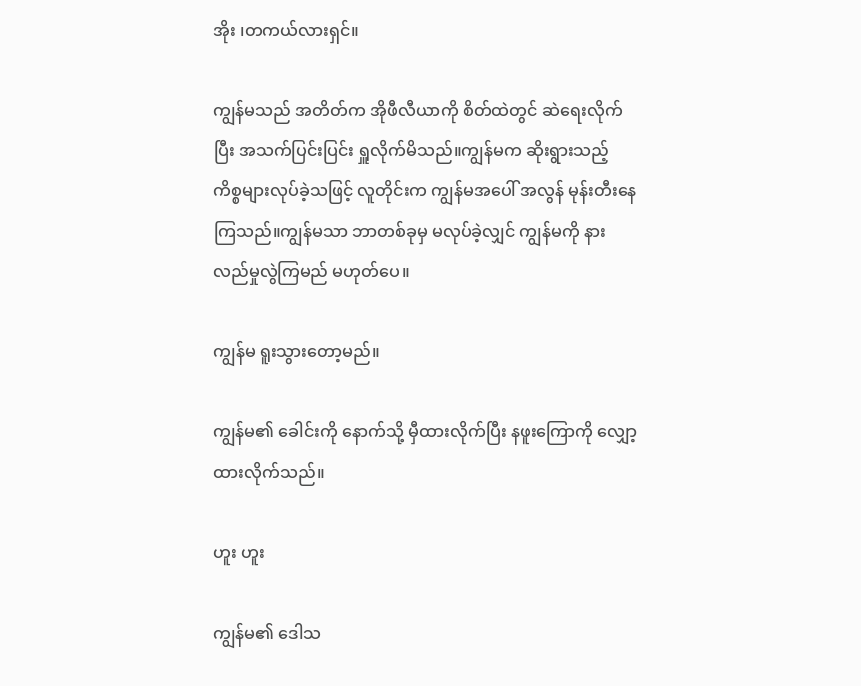အိုး ၊တကယ်လားရှင်။

ကျွန်မသည် အတိတ်က အိုဖီလီယာကို စိတ်ထဲတွင် ဆဲရေးလိုက်ပြီး အသက်ပြင်းပြင်း ရှူလိုက်မိသည်။ကျွန်မက ဆိုးရွားသည့်ကိစ္စများလုပ်ခဲ့သဖြင့် လူတိုင်းက ကျွန်မအပေါ် အလွန် မုန်းတီးနေကြသည်။ကျွန်မသာ ဘာတစ်ခုမှ မလုပ်ခဲ့လျှင် ကျွန်မကို နားလည်မှုလွဲကြမည် မဟုတ်ပေ။

ကျွန်မ ရူးသွားတော့မည်။

ကျွန်မ၏ ခေါင်းကို နောက်သို့ မှီထားလိုက်ပြီး နဖူးကြောကို လျှော့ထားလိုက်သည်။

ဟူး ဟူး

ကျွန်မ၏ ဒေါသ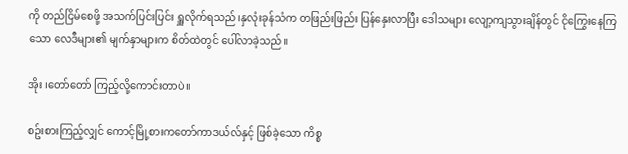ကို တည်ငြိမ်စေဖို့ အသက်ပြင်းပြင်း ရှူလိုက်ရသည်၊နှလုံးခုန်သံက တဖြည်းဖြည်း ပြန်နှေးလာပြီး ဒေါသများ လျော့ကျသွားချိန်တွင် ငိုကြွေးနေကြသော လေဒီများ၏ မျက်နှာများက စိတ်ထဲတွင် ပေါ်လာခဲ့သည်။

အိုး ၊တော်တော် ကြည့်လို့ကောင်းတာပဲ။

စဥ်းစားကြည့်လျှင် ကောင့်မြို့စားကတော်ကာဒယ်လ်နှင့် ဖြစ်ခဲ့သော ကိစ္စ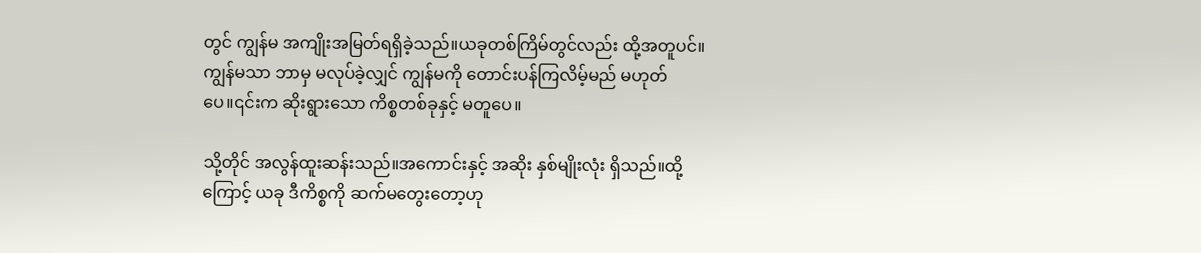တွင် ကျွန်မ အကျိုးအမြတ်ရရှိခဲ့သည်။ယခုတစ်ကြိမ်တွင်လည်း ထို့အတူပင်။ကျွန်မသာ ဘာမှ မလုပ်ခဲ့လျှင် ကျွန်မကို တောင်းပန်ကြလိမ့်မည် မဟုတ်ပေ။၎င်းက ဆိုးရွားသော ကိစ္စတစ်ခုနှင့် မတူပေ။

သို့တိုင် အလွန်ထူးဆန်းသည်။အကောင်းနှင့် အဆိုး နှစ်မျိုးလုံး ရှိသည်။ထို့ကြောင့် ယခု ဒီကိစ္စကို ဆက်မတွေးတော့ဟု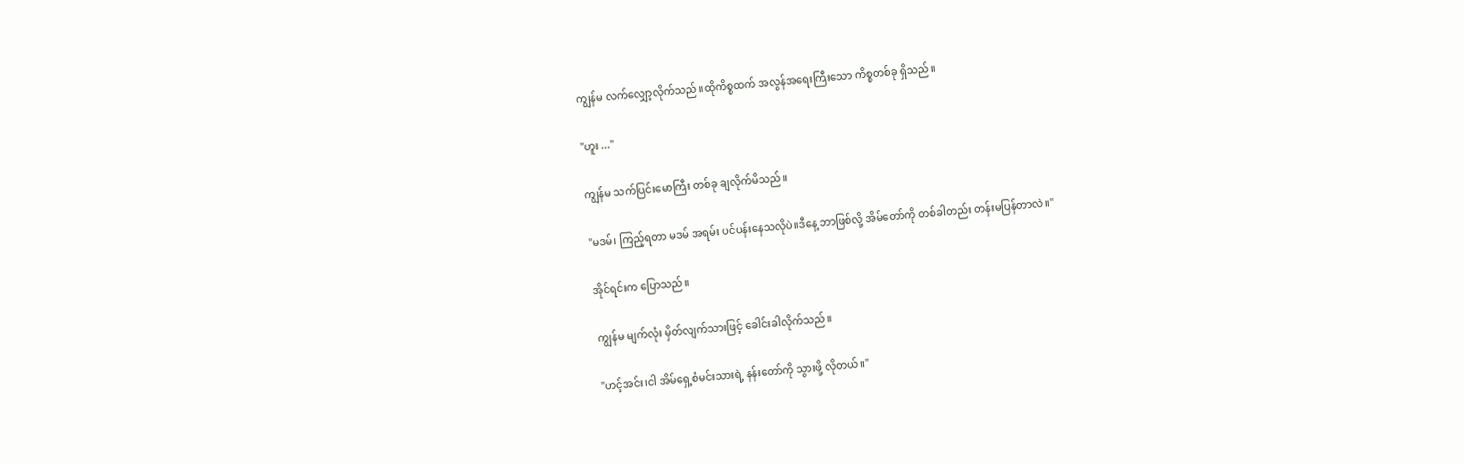ကျွန်မ လက်လျှော့လိုက်သည်။ထိုကိစ္စထက် အလွန်အရေးကြီးသော ကိစ္စတစ်ခု ရှိသည်။

"ဟူး ..."

ကျွန်မ သက်ပြင်းမောကြီး တစ်ခု ချလိုက်မိသည်။

"မဒမ်၊ ကြည့်ရတာ မဒမ် အရမ်း ပင်ပန်းနေသလိုပဲ။ဒီနေ့ ဘာဖြစ်လို့ အိမ်တော်ကို တစ်ခါတည်း တန်းမပြန်တာလဲ။"

အိုင်ရင်းက ပြောသည်။

ကျွန်မ မျက်လုံး မှိတ်လျက်သားဖြင့် ခေါင်းခါလိုက်သည်။

"ဟင့်အင်း၊ငါ အိမ်ရှေ့စံမင်းသားရဲ့ နန်းတော်ကို သွားဖို့ လိုတယ်။"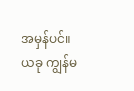အမှန်ပင်။ယခု ကျွန်မ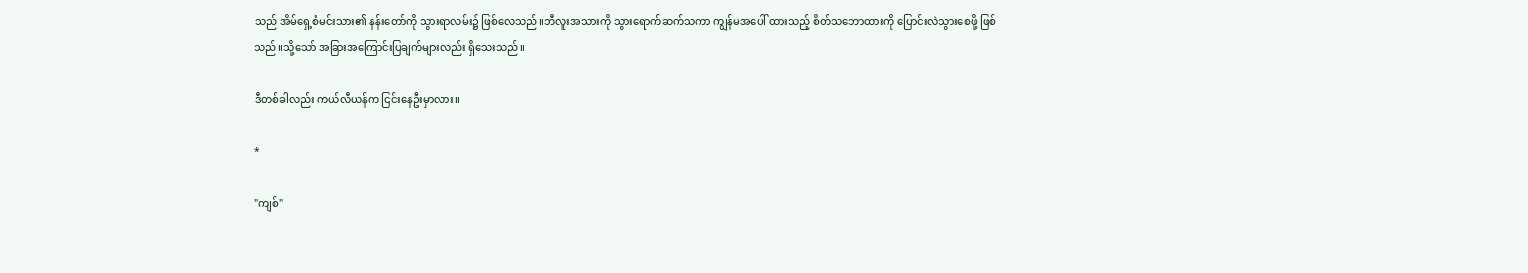သည် အိမ်ရှေ့စံမင်းသား၏ နန်းတော်ကို သွားရာလမ်း၌ ဖြစ်လေသည်။ဘီလူးအသားကို သွားရောက်ဆက်သကာ ကျွန်မအပေါ် ထားသည့် စိတ်သဘောထားကို ပြောင်းလဲသွားစေဖို့ ဖြစ်သည်။သို့သော် အခြားအကြောင်းပြချက်များလည်း ရှိသေးသည်။

ဒီတစ်ခါလည်း ကယ်လီယန်က ငြင်းနေဦးမှာလား။

*

"ကျစ်"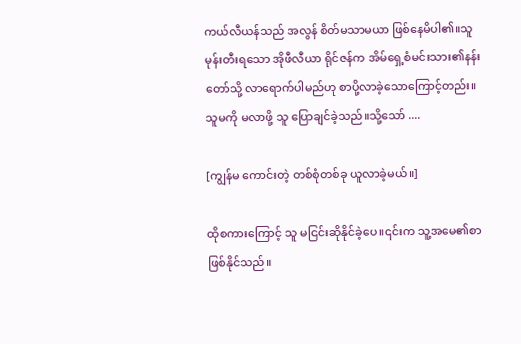ကယ်လီယန်သည် အလွန် စိတ်မသာမယာ ဖြစ်နေမိပါ၏။သူ မုန်းတီးရသော အိုဖီလီယာ ရိုင်ဇန်က အိမ်ရှေ့စံမင်းသား၏နန်းတော်သို့ လာရောက်ပါမည်ဟု စာပို့လာခဲ့သောကြောင့်တည်း။သူမကို မလာဖို့ သူ ပြောချင်ခဲ့သည်။သို့သော် ....

[ကျွန်မ ကောင်းတဲ့ တစ်စုံတစ်ခု ယူလာခဲ့မယ်။]

ထိုစကားကြောင့် သူ မငြင်းဆိုနိုင်ခဲ့ပေ။၎င်းက သူ့အမေ၏စာ ဖြစ်နိုင်သည်။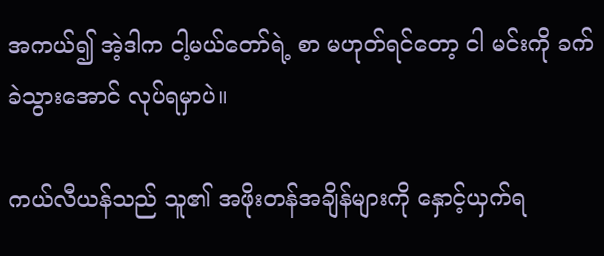အကယ်၍ အဲ့ဒါက ငါ့မယ်တော်ရဲ့ စာ မဟုတ်ရင်တော့ ငါ မင်းကို ခက်ခဲသွားအောင် လုပ်ရမှာပဲ။

ကယ်လီယန်သည် သူ၏ အဖိုးတန်အချိန်များကို နှောင့်ယှက်ရ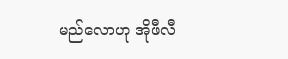မည်လောဟု အိုဖီလီ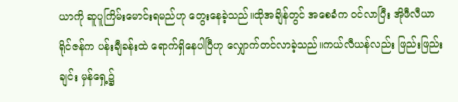ယာကို ဆူပူကြိမ်းမောင်းရမည်ဟု တွေးနေခဲ့သည်။ထိုအချိန်တွင် အစေခံက ဝင်လာပြီး အိုဖီလီယာ ရိုင်ဇန်က ပန်းချီခန်းထဲ ရောက်ရှိနေပါပြီဟု လျှောက်တင်လာခဲ့သည်။ကယ်လီယန်လည်း ဖြည်းဖြည်းချင်း မှန်ရှေ့၌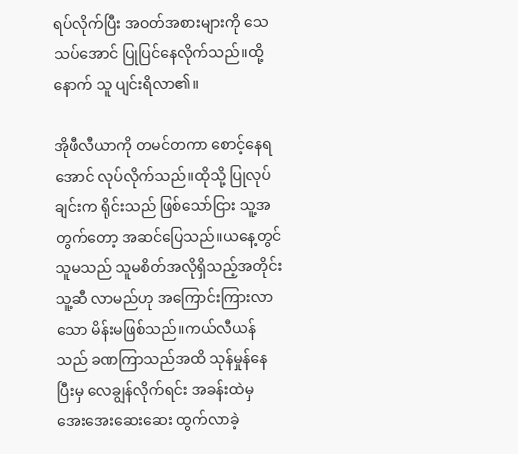ရပ်လိုက်ပြီး အဝတ်အစားများကို သေသပ်အောင် ပြုပြင်နေလိုက်သည်။ထို့နောက် သူ ပျင်းရိလာ၏။

အိုဖီလီယာကို တမင်တကာ စောင့်နေရအောင် လုပ်လိုက်သည်။ထိုသို့ ပြုလုပ်ချင်းက ရိုင်းသည် ဖြစ်သော်ငြား သူ့အတွက်တော့ အဆင်ပြေသည်။ယနေ့တွင် သူမသည် သူမစိတ်အလိုရှိသည့်အတိုင်း သူ့ဆီ လာမည်ဟု အကြောင်းကြားလာသော မိန်းမဖြစ်သည်။ကယ်လီယန်သည် ခဏကြာသည်အထိ သုန်မှုန်နေပြီးမှ လေချွန်လိုက်ရင်း အခန်းထဲမှ အေးအေးဆေးဆေး ထွက်လာခဲ့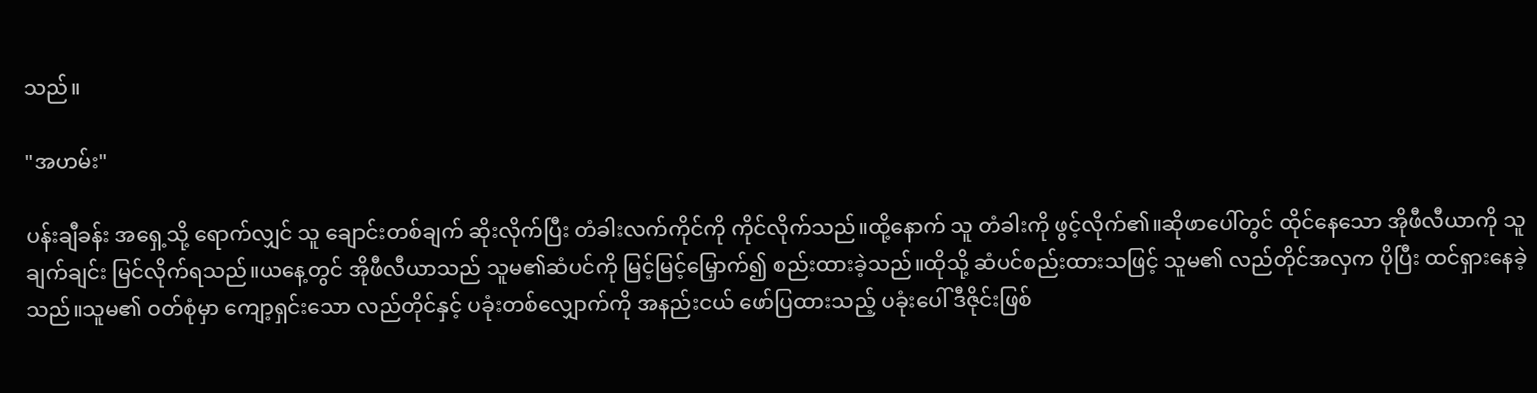သည်။

"အဟမ်း"

ပန်းချီခန်း အရှေ့သို့ ရောက်လျှင် သူ ချောင်းတစ်ချက် ဆိုးလိုက်ပြီး တံခါးလက်ကိုင်ကို ကိုင်လိုက်သည်။ထို့နောက် သူ တံခါးကို ဖွင့်လိုက်၏။ဆိုဖာပေါ်တွင် ထိုင်နေသော အိုဖီလီယာကို သူ ချက်ချင်း မြင်လိုက်ရသည်။ယနေ့တွင် အိုဖီလီယာသည် သူမ၏ဆံပင်ကို မြင့်မြင့်မြှောက်၍ စည်းထားခဲ့သည်။ထိုသို့ ဆံပင်စည်းထားသဖြင့် သူမ၏ လည်တိုင်အလှက ပိုပြီး ထင်ရှားနေခဲ့သည်။သူမ၏ ဝတ်စုံမှာ ကျော့ရှင်းသော လည်တိုင်နှင့် ပခုံးတစ်လျှောက်ကို အနည်းငယ် ဖော်ပြထားသည့် ပခုံးပေါ် ဒီဇိုင်းဖြစ်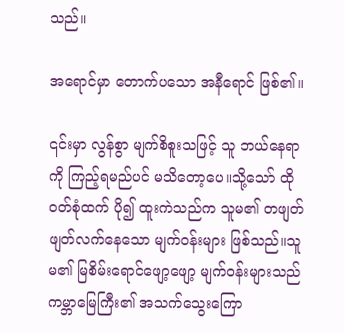သည်။

အရောင်မှာ တောက်ပသော အနီရောင် ဖြစ်၏။

၎င်းမှာ လွန်စွာ မျက်စိစူးသဖြင့် သူ ဘယ်နေရာကို ကြည့်ရမည်ပင် မသိတော့ပေ။သို့သော် ထိုဝတ်စုံထက် ပို၍ ထူးကဲသည်က သူမ၏ တဖျတ်ဖျတ်လက်နေသော မျက်ဝန်းများ ဖြစ်သည်။သူမ၏ မြစိမ်းရောင်ဖျော့ဖျော့ မျက်ဝန်းများသည် ကမ္ဘာမြေကြီး၏ အသက်သွေးကြော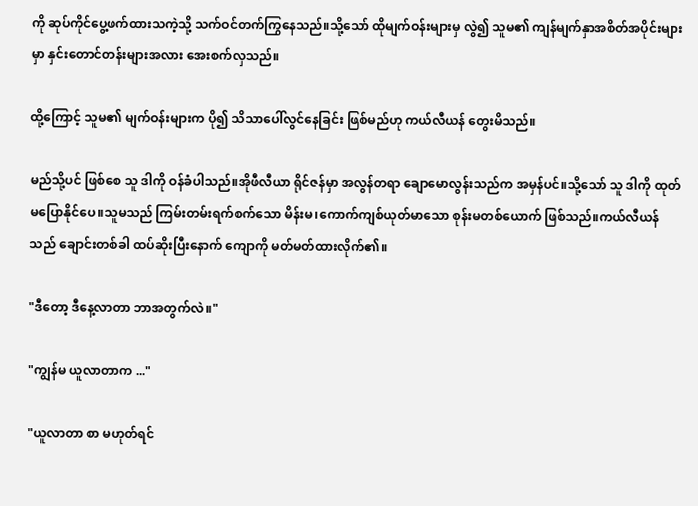ကို ဆုပ်ကိုင်ပွေ့ဖက်ထားသကဲ့သို့ သက်ဝင်တက်ကြွနေသည်။သို့သော် ထိုမျက်ဝန်းများမှ လွဲ၍ သူမ၏ ကျန်မျက်နှာအစိတ်အပိုင်းများမှာ နှင်းတောင်တန်းများအလား အေးစက်လှသည်။

ထို့ကြောင့် သူမ၏ မျက်ဝန်းများက ပို၍ သိသာပေါ်လွင်နေခြင်း ဖြစ်မည်ဟု ကယ်လီယန် တွေးမိသည်။

မည်သို့ပင် ဖြစ်စေ သူ ဒါကို ဝန်ခံပါသည်။အိုဖီလီယာ ရိုင်ဇန်မှာ အလွန်တရာ ချောမောလွန်းသည်က အမှန်ပင်။သို့သော် သူ ဒါကို ထုတ်မပြောနိုင်ပေ။သူမသည် ကြမ်းတမ်းရက်စက်သော မိန်းမ၊ကောက်ကျစ်ယုတ်မာသော စုန်းမတစ်ယောက် ဖြစ်သည်။ကယ်လီယန်သည် ချောင်းတစ်ခါ ထပ်ဆိုးပြီးနောက် ကျောကို မတ်မတ်ထားလိုက်၏။

"ဒီတော့ ဒီနေ့လာတာ ဘာအတွက်လဲ။"

"ကျွန်မ ယူလာတာက ..."

"ယူလာတာ စာ မဟုတ်ရင်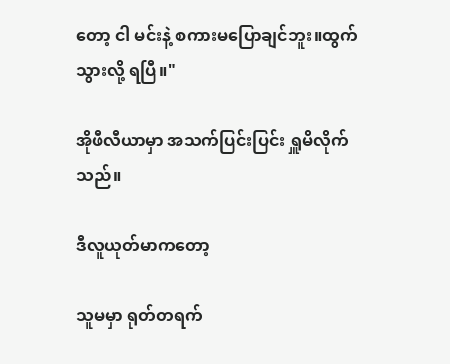တော့ ငါ မင်းနဲ့ စကားမပြောချင်ဘူး။ထွက်သွားလို့ ရပြီ။"

အိုဖီလီယာမှာ အသက်ပြင်းပြင်း ရှူမိလိုက်သည်။

ဒီလူယုတ်မာကတော့

သူမမှာ ရုတ်တရက်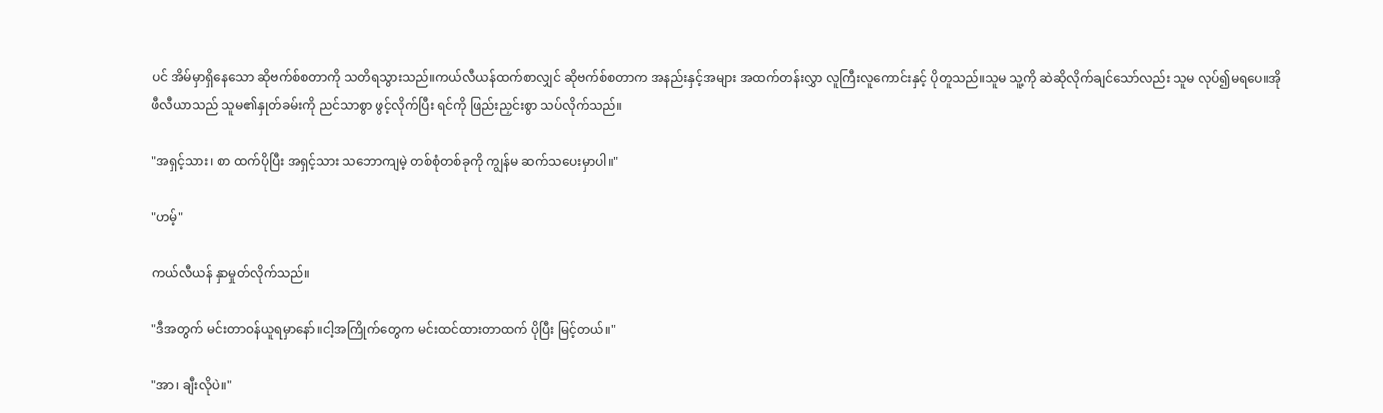ပင် အိမ်မှာရှိနေသော ဆိုဗက်စ်စတာကို သတိရသွားသည်။ကယ်လီယန်ထက်စာလျှင် ဆိုဗက်စ်စတာက အနည်းနှင့်အများ အထက်တန်းလွှာ လူကြီးလူကောင်းနှင့် ပိုတူသည်။သူမ သူ့ကို ဆဲဆိုလိုက်ချင်သော်လည်း သူမ လုပ်၍မရပေ။အိုဖီလီယာသည် သူမ၏နှုတ်ခမ်းကို ညင်သာစွာ ဖွင့်လိုက်ပြီး ရင်ကို ဖြည်းညှင်းစွာ သပ်လိုက်သည်။

"အရှင့်သား၊ စာ ထက်ပိုပြီး အရှင့်သား သဘောကျမဲ့ တစ်စုံတစ်ခုကို ကျွန်မ ဆက်သပေးမှာပါ။"

"ဟမ့်"

ကယ်လီယန် နှာမှုတ်လိုက်သည်။

"ဒီအတွက် မင်းတာဝန်ယူရမှာနော်။ငါ့အကြိုက်တွေက မင်းထင်ထားတာထက် ပိုပြီး မြင့်တယ်။"

"အာ၊ ချီးလိုပဲ။"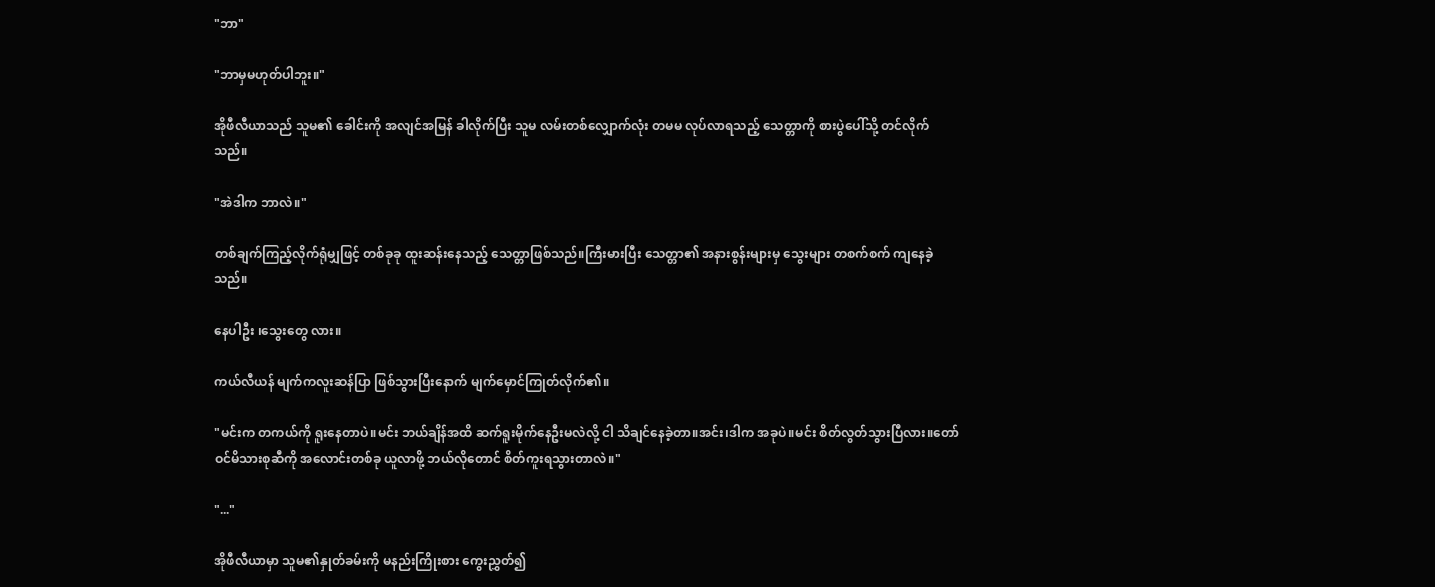"ဘာ"

"ဘာမှမဟုတ်ပါဘူး။"

အိုဖီလီယာသည် သူမ၏ ခေါင်းကို အလျင်အမြန် ခါလိုက်ပြီး သူမ လမ်းတစ်လျှောက်လုံး တမမ လုပ်လာရသည့် သေတ္တာကို စားပွဲပေါ်သို့ တင်လိုက်သည်။

"အဲဒါက ဘာလဲ။"

တစ်ချက်ကြည့်လိုက်ရုံမျှဖြင့် တစ်ခုခု ထူးဆန်းနေသည့် သေတ္တာဖြစ်သည်။ကြီးမားပြီး သေတ္တာ၏ အနားစွန်းများမှ သွေးများ တစက်စက် ကျနေခဲ့သည်။

နေပါဦး ၊သွေးတွေ လား။

ကယ်လီယန် မျက်ကလူးဆန်ပြာ ဖြစ်သွားပြီးနောက် မျက်မှောင်ကြုတ်လိုက်၏။

"မင်းက တကယ်ကို ရူးနေတာပဲ။မင်း ဘယ်ချိန်အထိ ဆက်ရူးမိုက်နေဦးမလဲလို့ ငါ သိချင်နေခဲ့တာ။အင်း၊ဒါက အခုပဲ။မင်း စိတ်လွတ်သွားပြီလား။တော်ဝင်မိသားစုဆီကို အလောင်းတစ်ခု ယူလာဖို့ ဘယ်လိုတောင် စိတ်ကူးရသွားတာလဲ။"

"..."

အိုဖီလီယာမှာ သူမ၏နှုတ်ခမ်းကို မနည်းကြိုးစား ကွေးညွှတ်၍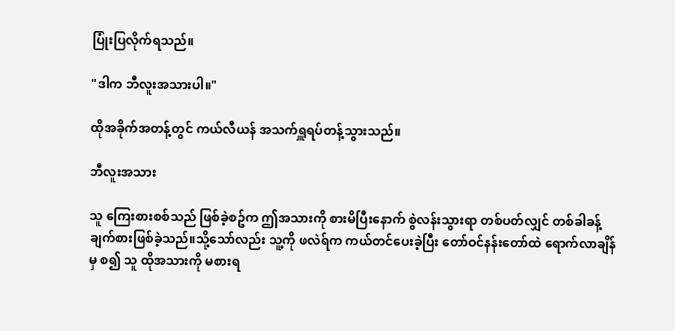ပြုံးပြလိုက်ရသည်။

"ဒါက ဘီလူးအသားပါ။"

ထိုအခိုက်အတန့်တွင် ကယ်လီယန် အသက်ရှူရပ်တန့်သွားသည်။

ဘီလူးအသား

သူ ကြေးစားစစ်သည် ဖြစ်ခဲ့စဥ်က ဤအသားကို စားမိပြီးနောက် စွဲလန်းသွားရာ တစ်ပတ်လျှင် တစ်ခါခန့် ချက်စားဖြစ်ခဲ့သည်။သို့သော်လည်း သူ့ကို ဖလဲရ်က ကယ်တင်ပေးခဲ့ပြီး တော်ဝင်နန်းတော်ထဲ ရောက်လာချိန်မှ စ၍ သူ ထိုအသားကို မစားရ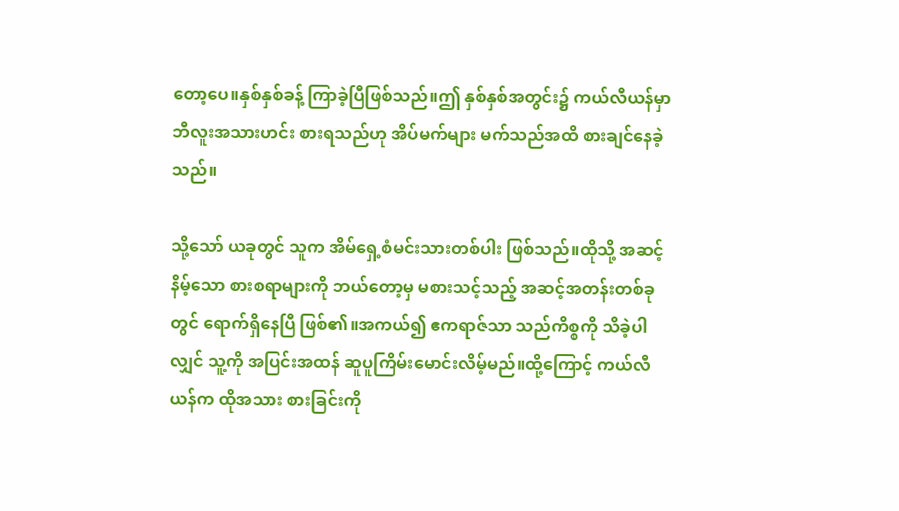တော့ပေ။နှစ်နှစ်ခန့် ကြာခဲ့ပြီဖြစ်သည်။ဤ နှစ်နှစ်အတွင်း၌ ကယ်လီယန်မှာ ဘီလူးအသားဟင်း စားရသည်ဟု အိပ်မက်များ မက်သည်အထိ စားချင်နေခဲ့သည်။

သို့သော် ယခုတွင် သူက အိမ်ရှေ့စံမင်းသားတစ်ပါး ဖြစ်သည်။ထိုသို့ အဆင့်နိမ့်သော စားစရာများကို ဘယ်တော့မှ မစားသင့်သည့် အဆင့်အတန်းတစ်ခုတွင် ရောက်ရှိနေပြီ ဖြစ်၏။အကယ်၍ ဧကရာဇ်သာ သည်ကိစ္စကို သိခဲ့ပါလျှင် သူ့ကို အပြင်းအထန် ဆူပူကြိမ်းမောင်းလိမ့်မည်။ထို့ကြောင့် ကယ်လီယန်က ထိုအသား စားခြင်းကို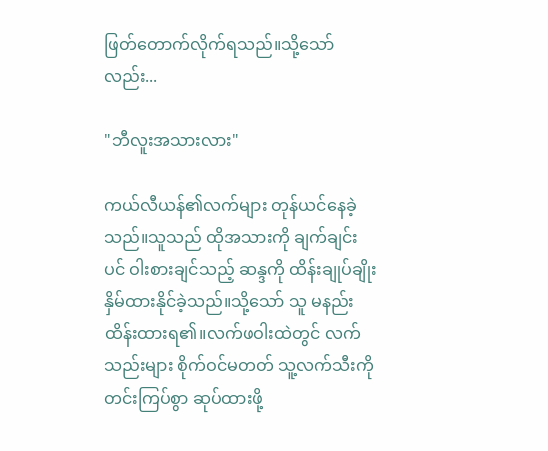ဖြတ်တောက်လိုက်ရသည်။သို့သော်လည်း...

"ဘီလူးအသားလား"

ကယ်လီယန်၏လက်များ တုန်ယင်နေခဲ့သည်။သူသည် ထိုအသားကို ချက်ချင်းပင် ဝါးစားချင်သည့် ဆန္ဒကို ထိန်းချုပ်ချိုးနှိမ်ထားနိုင်ခဲ့သည်။သို့သော် သူ မနည်း ထိန်းထားရ၏။လက်ဖဝါးထဲတွင် လက်သည်းများ စိုက်ဝင်မတတ် သူ့လက်သီးကို တင်းကြပ်စွာ ဆုပ်ထားဖို့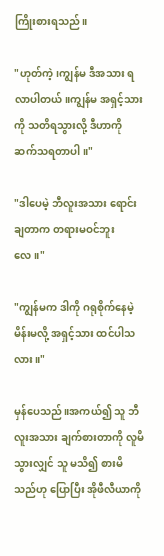ကြိုးစားရသည်။

"ဟုတ်ကဲ့၊ကျွန်မ ဒီအသား ရလာပါတယ်။ကျွန်မ အရှင့်သားကို သတိရသွားလို့ ဒီဟာကို ဆက်သရတာပါ။"

"ဒါပေမဲ့ ဘီလူးအသား ရောင်းချတာက တရားမဝင်ဘူးလေ။"

"ကျွန်မက ဒါကို ဂရုစိုက်နေမဲ့ မိန်းမလို့ အရှင့်သား ထင်ပါသလား။"

မှန်ပေသည်။အကယ်၍ သူ ဘီလူးအသား ချက်စားတာကို လူမိသွားလျှင် သူ မသိ၍ စားမိသည်ဟု ပြောပြီး အိုဖီလီယာကို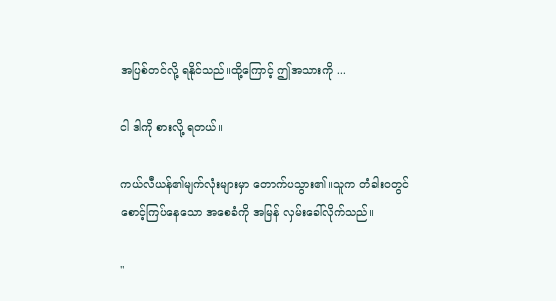အပြစ်တင်လို့ ရနိုင်သည်။ထို့ကြောင့် ဤအသားကို ...

ငါ ဒါကို စားလို့ ရတယ်။

ကယ်လီယန်၏မျက်လုံးများမှာ တောက်ပသွား၏။သူက တံခါးဝတွင် စောင့်ကြပ်နေသော အစေခံကို အမြန် လှမ်းခေါ်လိုက်သည်။

"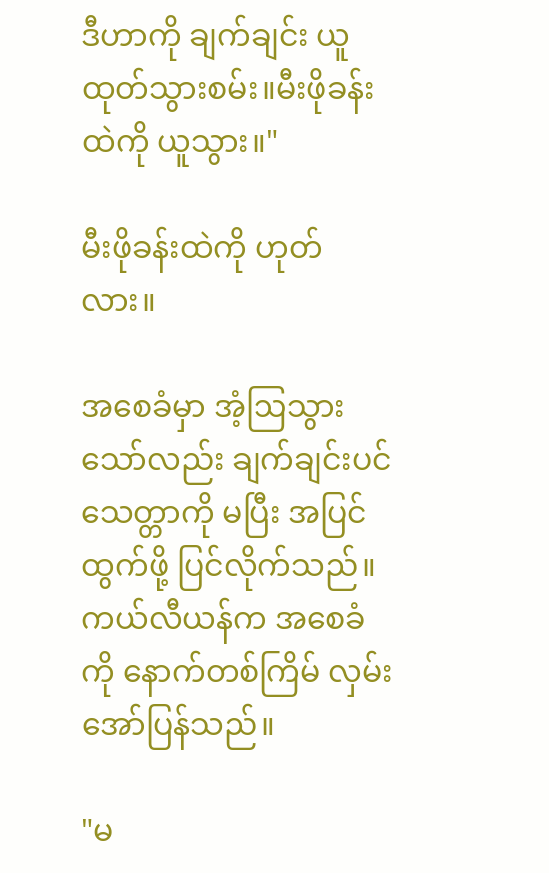ဒီဟာကို ချက်ချင်း ယူထုတ်သွားစမ်း။မီးဖိုခန်းထဲကို ယူသွား။"

မီးဖိုခန်းထဲကို ဟုတ်လား။

အစေခံမှာ အံ့ဩသွားသော်လည်း ချက်ချင်းပင် သေတ္တာကို မပြီး အပြင်ထွက်ဖို့ ပြင်လိုက်သည်။ကယ်လီယန်က အစေခံကို နောက်တစ်ကြိမ် လှမ်းအော်ပြန်သည်။

"မ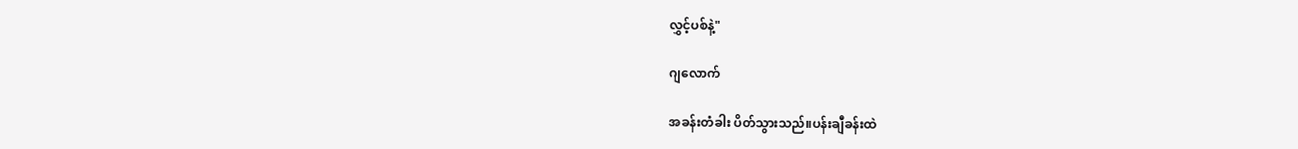လွှင့်ပစ်နဲ့"

ဂျလောက်

အခန်းတံခါး ပိတ်သွားသည်။ပန်းချီခန်းထဲ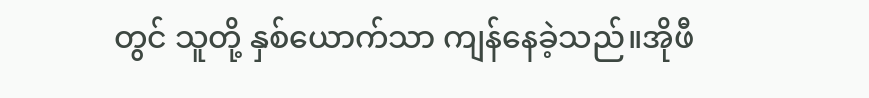တွင် သူတို့ နှစ်ယောက်သာ ကျန်နေခဲ့သည်။အိုဖီ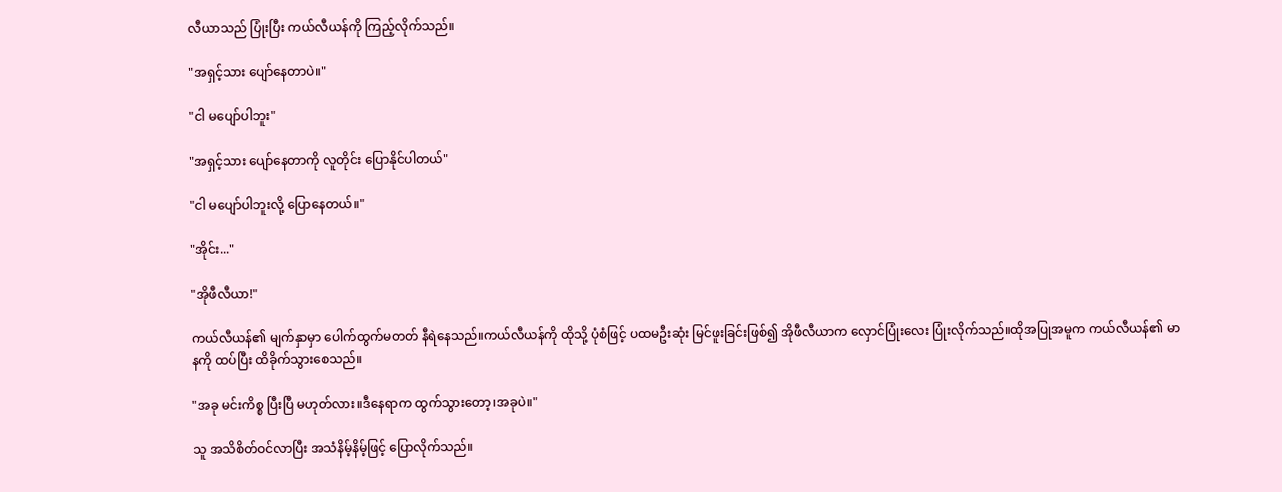လီယာသည် ပြုံးပြီး ကယ်လီယန်ကို ကြည့်လိုက်သည်။

"အရှင့်သား ပျော်နေတာပဲ။"

"ငါ မပျော်ပါဘူး"

"အရှင့်သား ပျော်နေတာကို လူတိုင်း ပြောနိုင်ပါတယ်"

"ငါ မပျော်ပါဘူးလို့ ပြောနေတယ်။"

"အိုင်း..."

"အိုဖီလီယာ!"

ကယ်လီယန်၏ မျက်နှာမှာ ပေါက်ထွက်မတတ် နီရဲနေသည်။ကယ်လီယန်ကို ထိုသို့ ပုံစံဖြင့် ပထမဦးဆုံး မြင်ဖူးခြင်းဖြစ်၍ အိုဖီလီယာက လှောင်ပြုံးလေး ပြုံးလိုက်သည်။ထိုအပြုအမူက ကယ်လီယန်၏ မာနကို ထပ်ပြီး ထိခိုက်သွားစေသည်။

"အခု မင်းကိစ္စ ပြီးပြီ မဟုတ်လား။ဒီနေရာက ထွက်သွားတော့၊အခုပဲ။"

သူ အသိစိတ်ဝင်လာပြီး အသံနိမ့်နိမ့်ဖြင့် ပြောလိုက်သည်။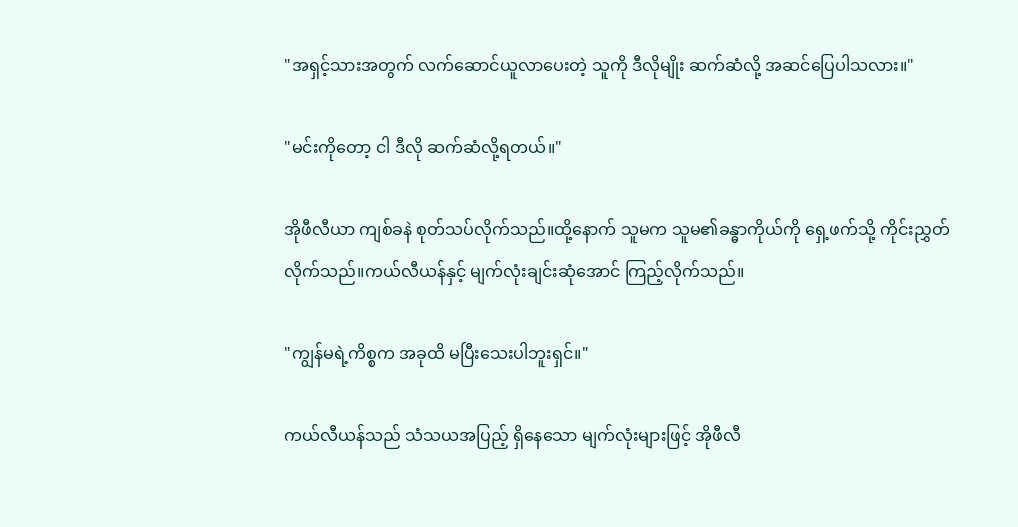"အရှင့်သားအတွက် လက်ဆောင်ယူလာပေးတဲ့ သူကို ဒီလိုမျိုး ဆက်ဆံလို့ အဆင်ပြေပါသလား။"

"မင်းကိုတော့ ငါ ဒီလို ဆက်ဆံလို့ရတယ်။"

အိုဖီလီယာ ကျစ်ခနဲ စုတ်သပ်လိုက်သည်။ထို့နောက် သူမက သူမ၏ခန္ဓာကိုယ်ကို ရှေ့ဖက်သို့ ကိုင်းညွှတ်လိုက်သည်။ကယ်လီယန်နှင့် မျက်လုံးချင်းဆုံအောင် ကြည့်လိုက်သည်။

"ကျွန်မရဲ့ကိစ္စက အခုထိ မပြီးသေးပါဘူးရှင်။"

ကယ်လီယန်သည် သံသယအပြည့် ရှိနေသော မျက်လုံးများဖြင့် အိုဖီလီ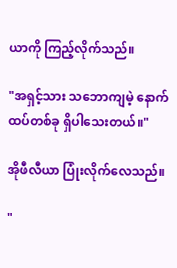ယာကို ကြည့်လိုက်သည်။

"အရှင့်သား သဘောကျမဲ့ နောက်ထပ်တစ်ခု ရှိပါသေးတယ်။"

အိုဖီလီယာ ပြုံးလိုက်လေသည်။

"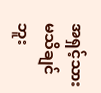အရှင့်သား မသိချင်ဘူး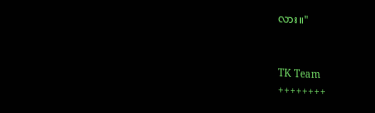လား။"


TK Team
++++++++